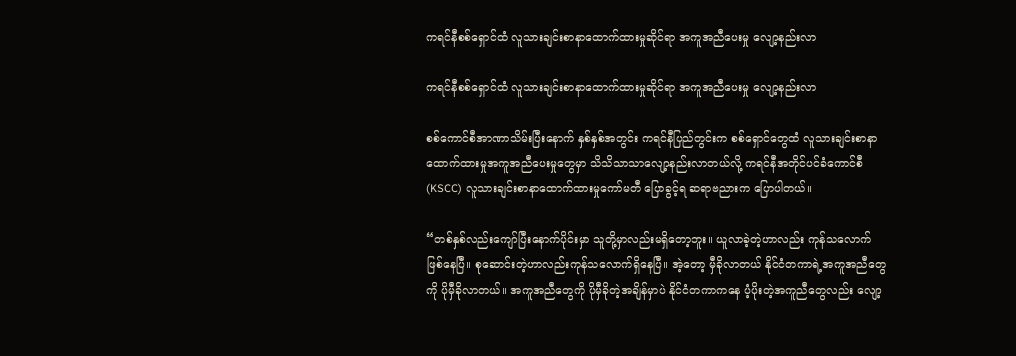ကရင်နီစစ်ရှောင်ထံ လူသားချင်းစာနာထောက်ထားမှုဆိုင်ရာ အကူအညီပေးမှု လျော့နည်းလာ

ကရင်နီစစ်ရှောင်ထံ လူသားချင်းစာနာထောက်ထားမှုဆိုင်ရာ အကူအညီပေးမှု လျော့နည်းလာ

စစ်ကောင်စီအာဏာသိမ်းပြီးနောက် နှစ်နှစ်အတွင်း ကရင်နီပြည်တွင်းက စစ်ရှောင်တွေထံ လူသားချင်းစာနာထောက်ထားမှုအကူအညီပေးမှုတွေမှာ သိသိသာသာလျော့နည်းလာတယ်လို့ ကရင်နီအတိုင်ပင်ခံကောင်စီ(KSCC) လူသားချင်းစာနာထောက်ထားမှုကော်မတီ ပြောခွင့်ရ ဆရာဗညားက ပြောပါတယ်။

“တစ်နှစ်လည်းကျော်ပြီးနောက်ပိုင်းမှာ သူတို့မှာလည်းမရှိတော့ဘူး။ ယူလာခဲ့တဲ့ဟာလည်း ကုန်သလောက်ဖြစ်နေပြီ။ စုဆောင်းတဲ့ဟာလည်းကုန်သလောက်ရှိနေပြီ။ အဲ့တော့ မှီခိုလာတယ် နိုင်ငံတကာရဲ့အကူအညီတွေကို ပိုမှီခိုလာတယ်။ အကူအညီတွေကို ပိုမှီခိုတဲ့အချိန်မှာပဲ နိုင်ငံတကာကနေ ပံ့ပိုးတဲ့အကူညီတွေလည်း လျော့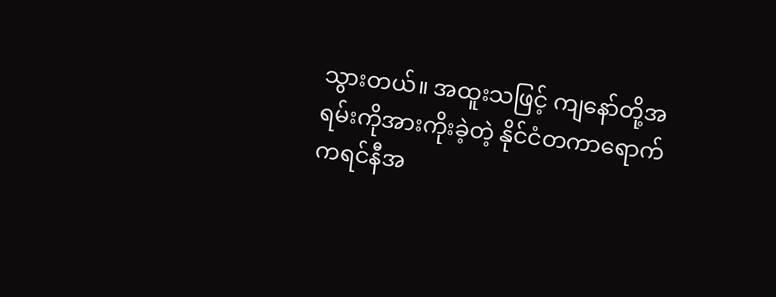သွားတယ်။ အထူးသဖြင့် ကျနော်တို့အရမ်းကိုအားကိုးခဲ့တဲ့ နိုင်ငံတကာရောက် ကရင်နီအ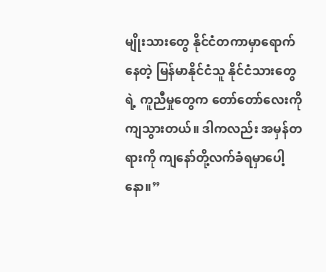မျိုးသားတွေ နိုင်ငံတကာမှာရောက်နေတဲ့ မြန်မာနိုင်ငံသူ နိုင်ငံသားတွေရဲ့ ကူညီမှုတွေက တော်တော်လေးကို ကျသွားတယ်။ ဒါကလည်း အမှန်တရားကို ကျနော်တို့လက်ခံရမှာပေါ့နော။”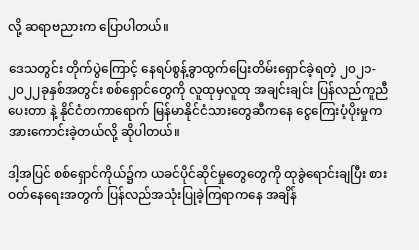လို့ ဆရာဗညားက ပြောပါတယ်။

ဒေသတွင်း တိုက်ပွဲကြောင့် နေရပ်စွန့်ခွာထွက်ပြေးတိမ်းရှောင်ခဲ့ရတဲ့ ၂၀၂၁- ၂၀၂၂ခုနှစ်အတွင်း စစ်ရှောင်တွေကို လူထုမှလူထု အချင်းချင်း ပြန်လည်ကူညီပေးတာ နဲ့ နိုင်ငံတကာရောက် မြန်မာနိုင်ငံသားတွေဆီကနေ ငွေကြေးပံ့ပိုးမှုက အားကောင်းခဲ့တယ်လို့ ဆိုပါတယ်။

ဒါ့အပြင် စစ်ရှောင်ကိုယ်၌က ယခင်ပိုင်ဆိုင်မှုတွေတွေကို ထုခွဲရောင်းချပြီး စားဝတ်နေရေးအတွက် ပြန်လည်အသုံးပြုခဲ့ကြရာကနေ အချိန်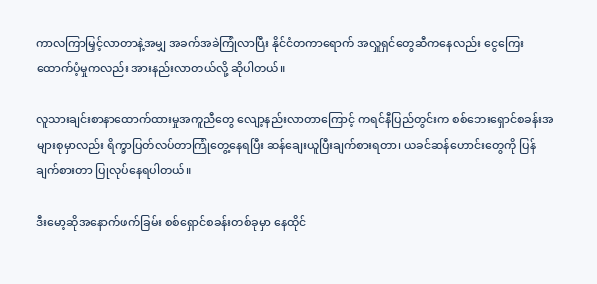ကာလကြာမြှင့်လာတာနဲ့အမျှ အခက်အခဲကြုံလာပြီး နိုင်ငံတကာရောက် အလှူရှင်တွေဆီကနေလည်း ငွေကြေးထောက်ပံ့မှုကလည်း အားနည်းလာတယ်လို့ ဆိုပါတယ်။

လူသားချင်းစာနာထောက်ထားမှုအကူညီတွေ လျော့နည်းလာတာကြောင့် ကရင်နီပြည်တွင်းက စစ်ဘေးရှောင်စခန်းအများစုမှာလည်း ရိက္ခာပြတ်လပ်တာကြုံတွေ့နေရပြီး ဆန်ချေးယူပြီးချက်စားရတာ၊ ယခင်ဆန်ဟောင်းတွေကို ပြန်ချက်စားတာ ပြုလုပ်နေရပါတယ်။

ဒီးမော့ဆိုအနောက်ဖက်ခြမ်း စစ်ရှောင်စခန်းတစ်ခုမှာ နေထိုင်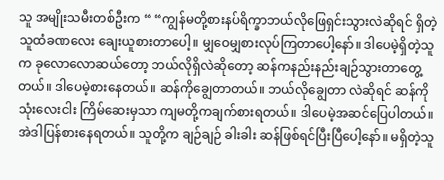သူ အမျိုးသမီးတစ်ဦးက “ “ကျွန်မတို့စားနပ်ရိက္ခာဘယ်လိုဖြေရှင်းသွားလဲဆိုရင် ရှိတဲ့သူထံခဏလေး ချေးယူစားတာပေါ့။ မျှဝေမျှစားလုပ်ကြတာပေါ့နော်။ ဒါပေမဲ့ရှိတဲ့သူက ခုလောလောဆယ်တော့ ဘယ်လိုရှိလဲဆိုတော့ ဆန်ကနည်းနည်းချဉ်သွားတာတွေ့တယ်။ ဒါပေမဲ့စားနေတယ်။ ဆန်ကိုချွေတာတယ်။ ဘယ်လို‌ချွေတာ လဲဆိုရင် ဆန်ကိုသုံးလေးငါး ကြိမ်ဆေးမှသာ ကျမတို့ကချက်စားရတယ်။ ဒါပေမဲ့အဆင်ပြေပါတယ်။ အဲဒါပြန်စားနေရတယ်။ သူတို့က ချဉ်ချဉ် ခါးခါး ဆန်ဖြစ်ရင်ပြီးပြီပေါ့နော်။ မရှိတဲ့သူ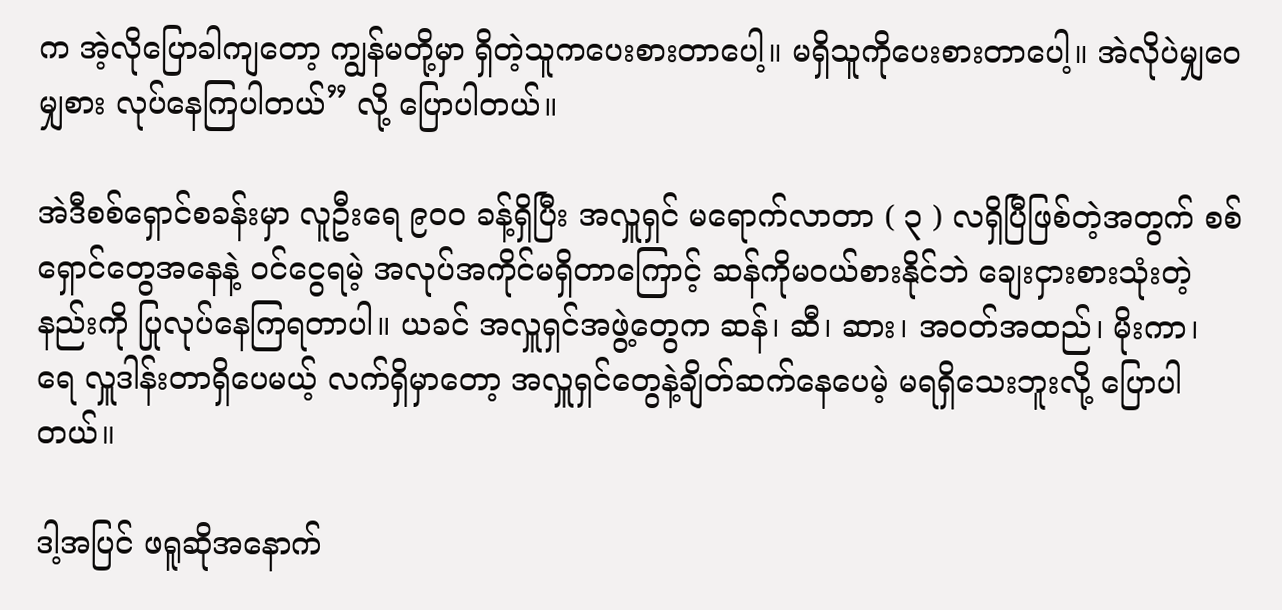က အဲ့လိုပြောခါကျတော့ ကျွန်မတို့မှာ ရှိတဲ့သူကပေးစားတာပေါ့။ မရှိသူကိုပေးစားတာပေါ့။ အဲလိုပဲမျှဝေမျှစား လုပ်နေကြပါတယ်” လို့ ပြောပါတယ်။

အဲဒီစစ်ရှောင်စခန်းမှာ လူဦးရေ ၉၀၀ ခန့်ရှိပြီး အလှူရှင် မရောက်လာတာ ( ၃ ) လရှိပြီဖြစ်တဲ့အတွက် စစ်ရှောင်တွေအနေနဲ့ ဝင်ငွေရမဲ့ အလုပ်အကိုင်မရှိတာကြောင့် ဆန်ကိုမဝယ်စားနိုင်ဘဲ ချေးငှားစားသုံးတဲ့နည်းကို ပြုလုပ်နေကြရတာပါ။ ယခင် အလှူရှင်အဖွဲ့တွေက ဆန်၊ ဆီ၊ ဆား၊ အဝတ်အထည်၊ မိုးကာ၊ ရေ လှူဒါန်းတာရှိပေမယ့် လက်ရှိမှာတော့ အလှူရှင်တွေနဲ့ချိတ်ဆက်နေပေမဲ့ မရရှိသေးဘူးလို့ ပြောပါတယ်။

ဒါ့အပြင် ဖရူဆိုအနောက်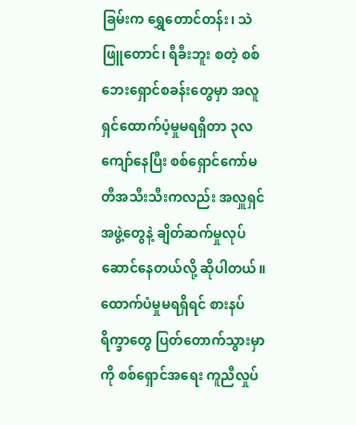ခြမ်းက ရွှေတောင်တန်း၊ သဲဖြူတောင်၊ ရီခီးဘူး စတဲ့ စစ်ဘေးရှောင်စခန်းတွေမှာ အလူရှင်ထောက်ပံ့မှုမရရှိတာ ၃လ ကျော်နေပြီး စစ်ရှောင်ကော်မတီအသီးသီးကလည်း အလှူရှင်အဖွဲ့တွေနဲ့ ချိတ်ဆက်မှုလုပ်ဆောင်နေတယ်လို့ ဆိုပါတယ်။ ထောက်ပံမှုမရရှိရင် စားနပ်ရိက္ခာတွေ ပြတ်တောက်သွားမှာကို စစ်ရှောင်အရေး ကူညီလှုပ်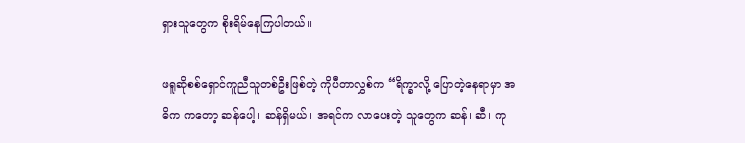ရှားသူတွေက စိုးရိမ်နေကြပါတယ်။

ဖရူဆိုစစ်ရှောင်ကူညီသူတစ်ဦးဖြစ်တဲ့ ကိုပီတာလွှစ်က “ရိက္ခာလို့ ပြောတဲ့နေရာမှာ အဓိက ကတော့ ဆန်ပေါ့၊ ဆန်ရှိမယ်၊ အရင်က လာပေးတဲ့ သူတွေက ဆန်၊ ဆီ၊ ကု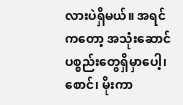လားပဲရှိမယ်။ အရင်ကတော့ အသုံးဆောင်ပစ္စည်းတွေရှိမှာပေါ့၊ စောင်၊ မိုးကာ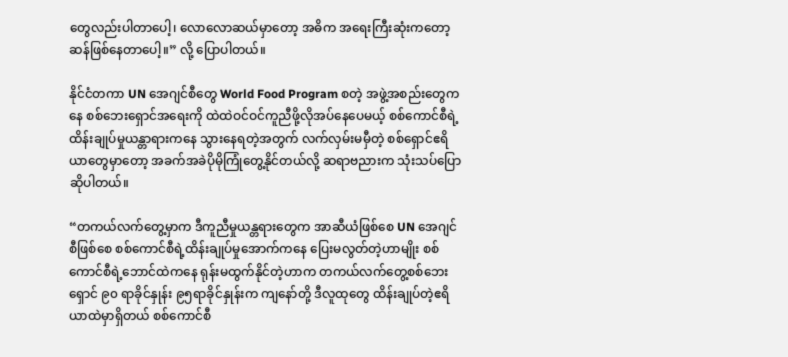တွေလည်းပါတာပေါ့၊ လောလောဆယ်မှာတော့ အဓိက အရေးကြီးဆုံးကတော့ ဆန်ဖြစ်နေတာပေါ့။” လို့ ပြောပါတယ်။

နိုင်ငံတကာ UN အေဂျင်စီတွေ World Food Program စတဲ့ အဖွဲ့အစည်းတွေကနေ စစ်ဘေးရှောင်အရေးကို ထဲထဲဝင်ဝင်ကူညီဖို့လိုအပ်နေပေမယ့် စစ်ကောင်စီရဲ့ ထိန်းချုပ်မှုယန္တာရားကနေ သွားနေရတဲ့အတွက် လက်လှမ်းမမှီတဲ့ စစ်ရှောင်ဧရိယာတွေမှာတော့ အခက်အခဲပိုမိုကြုံတွေ့နိုင်တယ်လို့ ဆရာဗညားက သုံးသပ်ပြောဆိုပါတယ်။

“တကယ်လက်တွေ့မှာက ဒီကူညီမှုယန္တရားတွေက အာဆီယံဖြစ်စေ UN အေဂျင်စီဖြစ်စေ စစ်ကောင်စီရဲ့ထိန်းချုပ်မှုအောက်ကနေ ပြေးမလွတ်တဲ့ဟာမျိုး စစ်ကောင်စီရဲ့ဘောင်ထဲကနေ ရုန်းမထွက်နိုင်တဲ့ဟာက တကယ်လက်တွေ့စစ်ဘေးရှောင် ၉၀ ရာခိုင်နှုန်း ၉၅ရာခိုင်နှုန်းက ကျနော်တို့ ဒီလူထုတွေ ထိန်းချုပ်တဲ့ဧရိယာထဲမှာရှိတယ် စစ်ကောင်စီ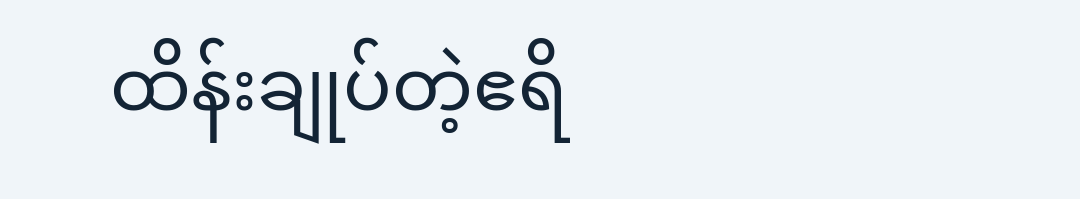ထိန်းချုပ်တဲ့ဧရိ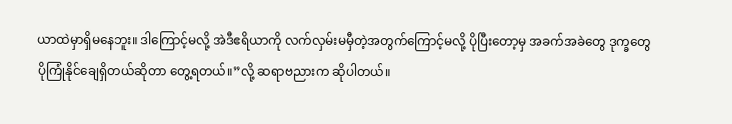ယာထဲမှာရှိမနေဘူး။ ဒါကြောင့်မလို့ အဲဒီဧရိယာကို လက်လှမ်းမမှီတဲ့အတွက်ကြောင့်မလို့ ပိုပြီးတော့မှ အခက်အခဲတွေ ဒုက္ခတွေ ပိုကြုံနိုင်ချေရှိတယ်ဆိုတာ တွေ့ရတယ်။”လို့ ဆရာဗညားက ဆိုပါတယ်။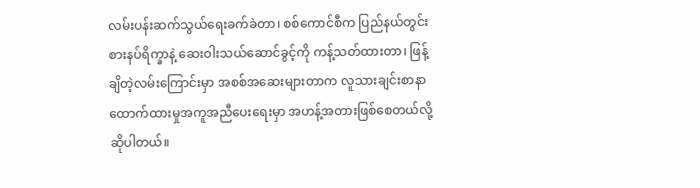လမ်းပန်းဆက်သွယ်ရေးခက်ခဲတာ၊ စစ်ကောင်စီက ပြည်နယ်တွင်း စားနပ်ရိက္ခာနဲ့ ဆေးဝါးသယ်ဆောင်ခွင့်ကို ကန့်သတ်ထားတာ၊ ဖြန့်ချိတဲ့လမ်းကြောင်းမှာ အစစ်အဆေးများတာက လူသားချင်းစာနာထောက်ထားမှုအကူအညီပေးရေးမှာ အဟန့်အတားဖြစ်စေတယ်လို့ ဆိုပါတယ်။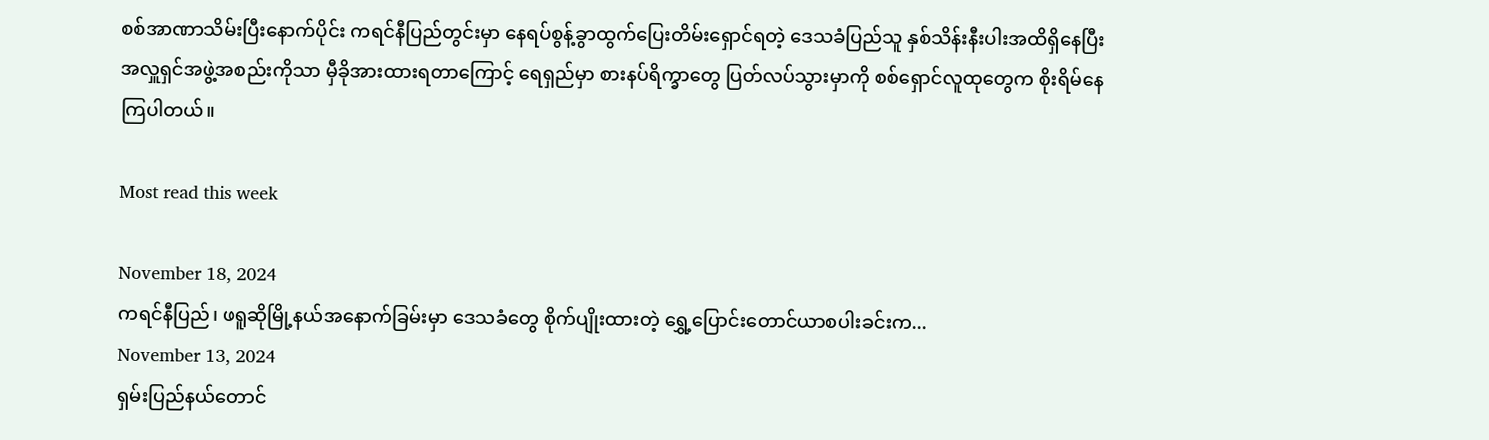စစ်အာဏာသိမ်းပြီးနောက်ပိုင်း ကရင်နီပြည်တွင်းမှာ နေရပ်စွန့်ခွာထွက်ပြေးတိမ်းရှောင်ရတဲ့ ဒေသခံပြည်သူ နှစ်သိန်းနီးပါးအထိရှိနေပြီး အလှူရှင်အဖွဲ့အစည်းကိုသာ မှီခိုအားထားရတာကြောင့် ရေရှည်မှာ စားနပ်ရိက္ခာတွေ ပြတ်လပ်သွားမှာကို စစ်ရှောင်လူထုတွေက စိုးရိမ်နေကြပါတယ်။

Most read this week

November 18, 2024
ကရင်နီပြည်၊ ဖရူဆိုမြို့နယ်အနောက်ခြမ်းမှာ ဒေသခံတွေ စိုက်ပျိုးထားတဲ့ ရွှေ့ပြောင်းတောင်ယာစပါးခင်းက...
November 13, 2024
ရှမ်းပြည်နယ်တောင်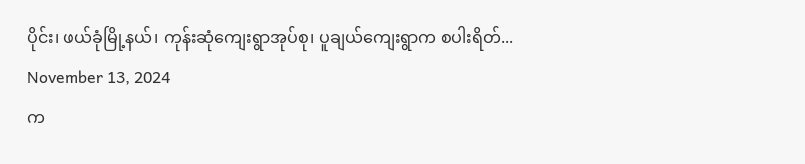ပိုင်း၊ ဖယ်ခုံမြို့နယ်၊ ကုန်းဆုံကျေးရွာအုပ်စု၊ ပူချယ်ကျေးရွာက စပါးရိတ်...
November 13, 2024
က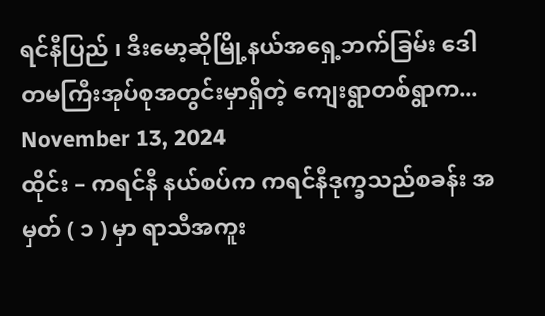ရင်နီပြည် ၊ ဒီးမော့ဆိုမြို့နယ်အရှေ့ဘက်ခြမ်း ဒေါတမကြီးအုပ်စုအတွင်းမှာရှိတဲ့ ကျေးရွာတစ်ရွာက...
November 13, 2024
ထိုင်း – ကရင်နီ နယ်စပ်က ကရင်နီဒုက္ခသည်စခန်း အမှတ် ( ၁ ) မှာ ရာသီအကူး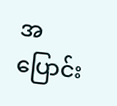အပြောင်း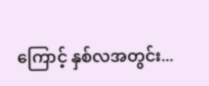ကြောင့် နှစ်လအတွင်း...